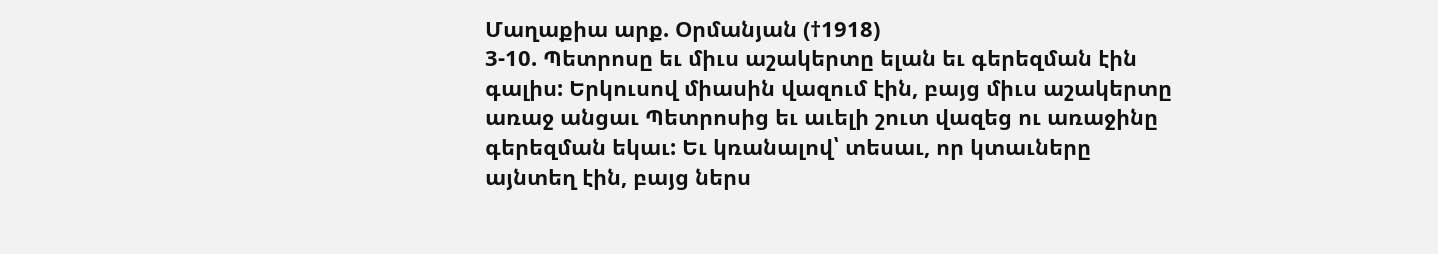Մաղաքիա արք. Օրմանյան (†1918)
3-10. Պետրոսը եւ միւս աշակերտը ելան եւ գերեզման էին գալիս: Երկուսով միասին վազում էին, բայց միւս աշակերտը առաջ անցաւ Պետրոսից եւ աւելի շուտ վազեց ու առաջինը գերեզման եկաւ: Եւ կռանալով՝ տեսաւ, որ կտաւները այնտեղ էին, բայց ներս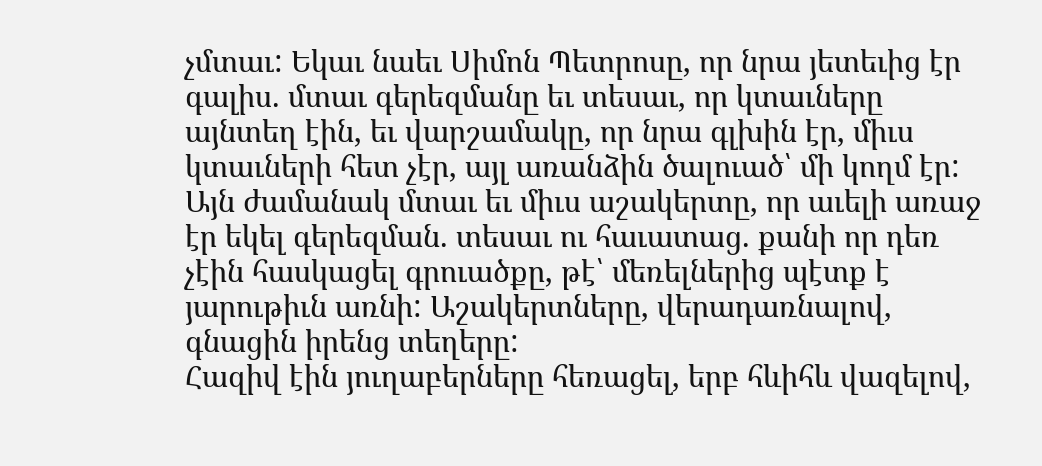չմտաւ: Եկաւ նաեւ Սիմոն Պետրոսը, որ նրա յետեւից էր գալիս. մտաւ գերեզմանը եւ տեսաւ, որ կտաւները այնտեղ էին, եւ վարշամակը, որ նրա գլխին էր, միւս կտաւների հետ չէր, այլ առանձին ծալուած՝ մի կողմ էր: Այն ժամանակ մտաւ եւ միւս աշակերտը, որ աւելի առաջ էր եկել գերեզման. տեսաւ ու հաւատաց. քանի որ դեռ չէին հասկացել գրուածքը, թէ՝ մեռելներից պէտք է յարութիւն առնի: Աշակերտները, վերադառնալով, գնացին իրենց տեղերը:
Հազիվ էին յուղաբերները հեռացել, երբ հևիհև վազելով,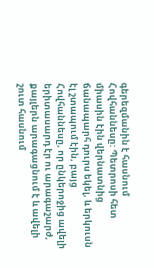գերեզմանին է հասնում Հովհաննեսը: Պետրոսի հետ միասին էին վերնատնից ճանապարհ դուրս եկել, և երկուսն էլ շտապում էին, բայց Հովհաննեսը, որ ընկերոջից ավելի երիտասարդ էր ու արագաշարժ, քայլերն արագացնում է և ավելի շուտ հասնում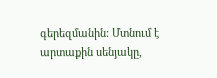գերեզմանին: Մտնում է արտաքին սենյակը,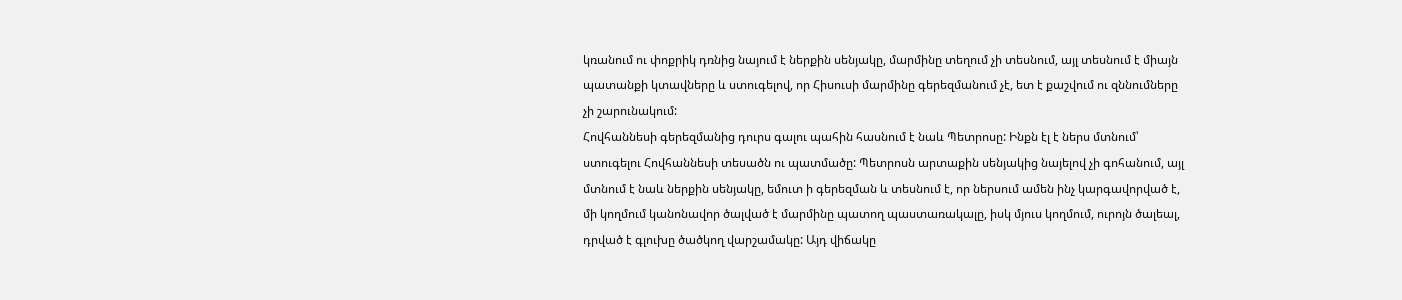կռանում ու փոքրիկ դռնից նայում է ներքին սենյակը, մարմինը տեղում չի տեսնում, այլ տեսնում է միայն պատանքի կտավները և ստուգելով, որ Հիսուսի մարմինը գերեզմանում չէ, ետ է քաշվում ու զննումները չի շարունակում:
Հովհաննեսի գերեզմանից դուրս գալու պահին հասնում է նաև Պետրոսը: Ինքն էլ է ներս մտնում՝ ստուգելու Հովհաննեսի տեսածն ու պատմածը: Պետրոսն արտաքին սենյակից նայելով չի գոհանում, այլ մտնում է նաև ներքին սենյակը, եմուտ ի գերեզման և տեսնում է, որ ներսում ամեն ինչ կարգավորված է, մի կողմում կանոնավոր ծալված է մարմինը պատող պաստառակալը, իսկ մյուս կողմում, ուրոյն ծալեալ, դրված է գլուխը ծածկող վարշամակը: Այդ վիճակը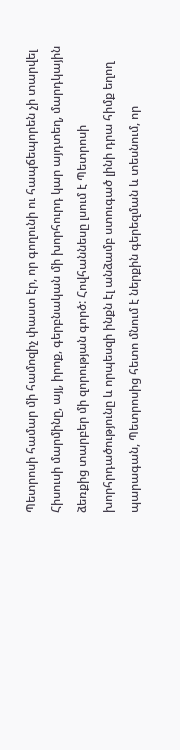Պետրոսի համար մի համոզիչ փաստ էր, որ գողունի ու հապճեպորեն չի տարվել Հիսուսի մարմինը, այլ, իրոք, գերբնական մի խորհուրդ կար այդտեղ, մարդկային ձեռքից տարբեր մի զորության գործ: Հովհաննեսը լսում է Պետրոսի խորհրդածությունը և որպեսզի ինքն էլ անձամբ ստուգած լինի դրա հիմք եղող պարագան, Պետրոսից հետո մնում է ներքին գերեզման և տեսնում, որ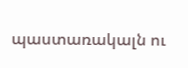պաստառակալն ու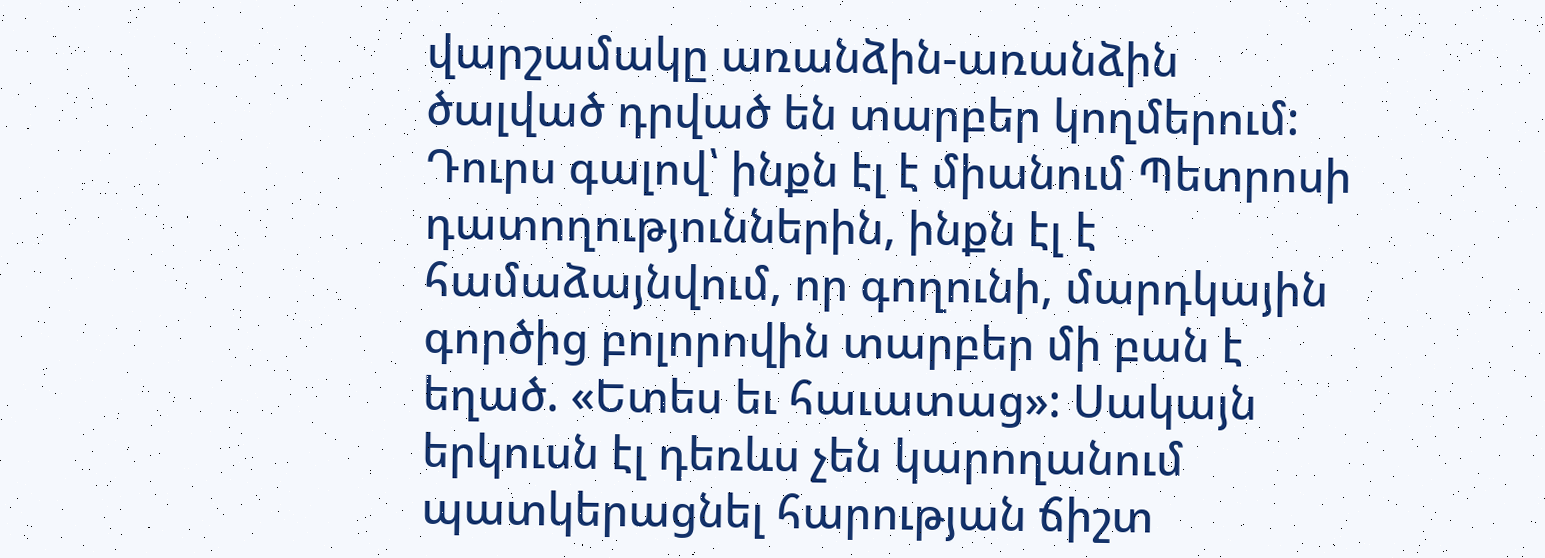վարշամակը առանձին-առանձին ծալված դրված են տարբեր կողմերում: Դուրս գալով՝ ինքն էլ է միանում Պետրոսի դատողություններին, ինքն էլ է համաձայնվում, որ գողունի, մարդկային գործից բոլորովին տարբեր մի բան է եղած. «Ետես եւ հաւատաց»: Սակայն երկուսն էլ դեռևս չեն կարողանում պատկերացնել հարության ճիշտ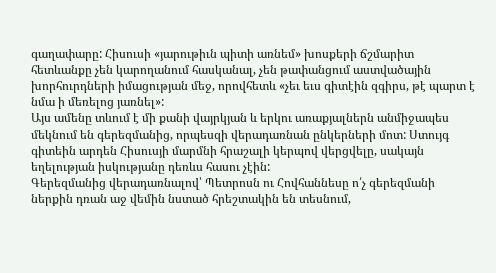գաղափարը: Հիսուսի «յարութիւն պիտի առնեմ» խոսքերի ճշմարիտ հետևանքը չեն կարողանում հասկանալ, չեն թափանցում աստվածային խորհուրդների իմացության մեջ, որովհետև «չեւ եւս գիտէին զգիրս, թէ պարտ է նմա ի մեռելոց յառնել»:
Այս ամենը տևում է մի քանի վայրկյան և երկու առաքյալներն անմիջապես մեկնում են գերեզմանից, որպեսզի վերադառնան ընկերների մոտ: Ստույգ գիտեին արդեն Հիսուսյի մարմնի հրաշալի կերպով վերցվելը, սակայն եղելության իսկությանը դեռևս հասու չէին:
Գերեզմանից վերադառնալով՝ Պետրոսն ու Հովհաննեսը ո՛չ գերեզմանի ներքին դռան աջ վեմին նստած հրեշտակին են տեսնում,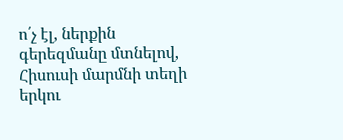ո՛չ էլ, ներքին գերեզմանը մտնելով, Հիսուսի մարմնի տեղի երկու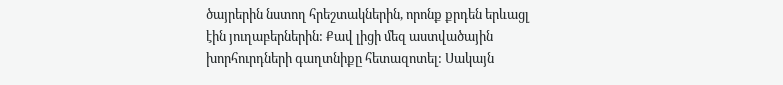ծայրերին նստող հրեշտակներին, որոնք քրդեն երևացլ էին յուղաբերներին: Քավ լիցի մեզ աստվածային խորհուրդների գաղտնիքը հետազոտել: Սակայն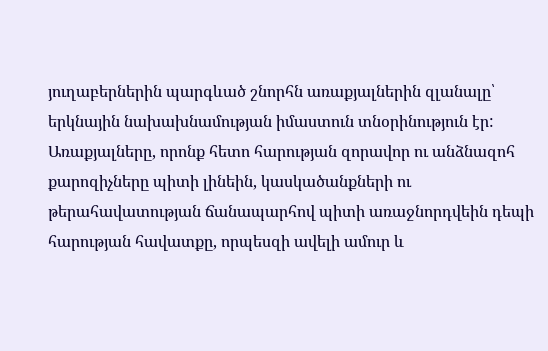յուղաբերներին պարգևած շնորհն առաքյալներին զլանալը՝ երկնային նախախնամության իմաստուն տնօրինություն էր: Առաքյալները, որոնք հետո հարության զորավոր ու անձնազոհ քարոզիչները պիտի լինեին, կասկածանքների ու թերահավատության ճանապարհով պիտի առաջնորդվեին դեպի հարության հավատքը, որպեսզի ավելի ամուր և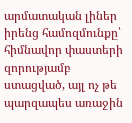արմատական լիներ իրենց համոզմունքը՝ հիմնավոր փաստերի զորությամբ ստացված, այլ ոչ թե պարզապես առաջին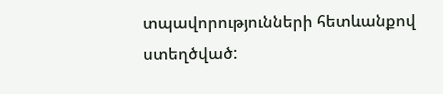տպավորությունների հետևանքով ստեղծված: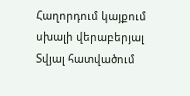Հաղորդում կայքում սխալի վերաբերյալ
Տվյալ հատվածում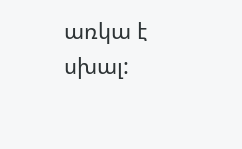առկա է սխալ: